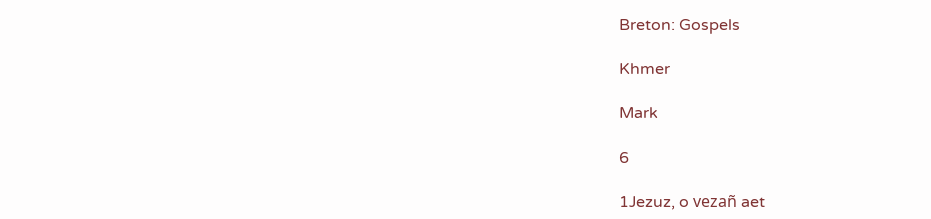Breton: Gospels

Khmer

Mark

6

1Jezuz, o vezañ aet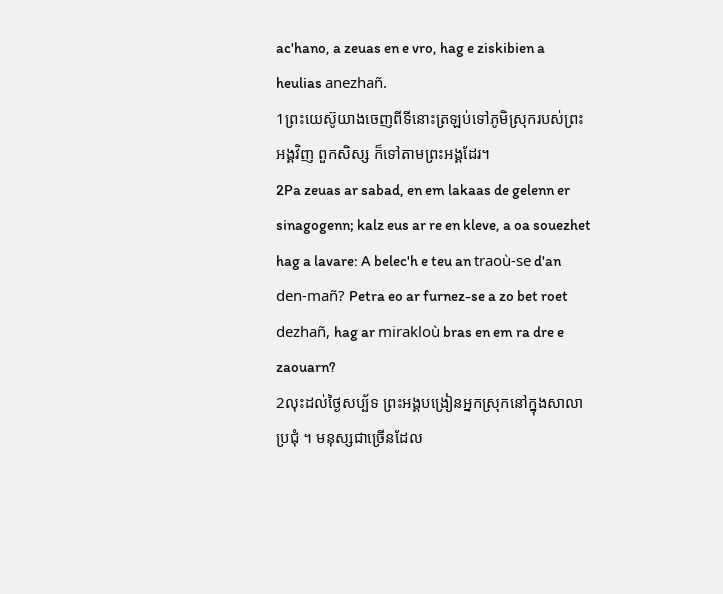ac'hano, a zeuas en e vro, hag e ziskibien a heulias anezhañ.
1ព្រះយេស៊ូយាងចេញពីទីនោះត្រឡប់ទៅភូមិស្រុករបស់ព្រះអង្គវិញ ពួកសិស្ស ក៏ទៅតាមព្រះអង្គដែរ។
2Pa zeuas ar sabad, en em lakaas de gelenn er sinagogenn; kalz eus ar re en kleve, a oa souezhet hag a lavare: A belec'h e teu an traoù-se d'an den-mañ? Petra eo ar furnez-se a zo bet roet dezhañ, hag ar mirakloù bras en em ra dre e zaouarn?
2លុះដល់ថ្ងៃសប្ប័ទ ព្រះអង្គបង្រៀនអ្នកស្រុកនៅក្នុងសាលាប្រជុំ ។ មនុស្សជាច្រើនដែល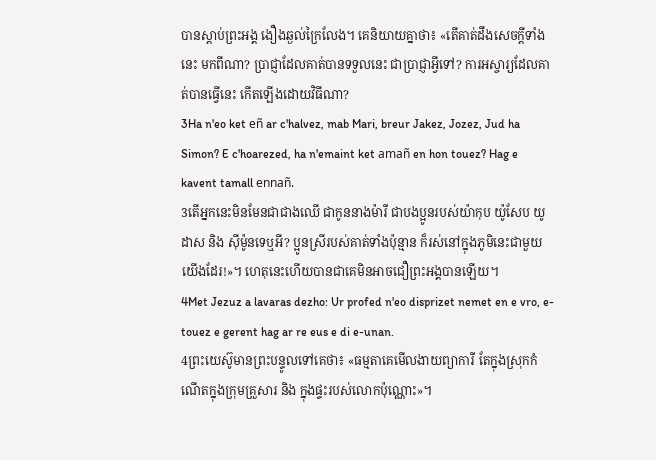បានស្ដាប់ព្រះអង្គ ងឿងឆ្ងល់ក្រៃលែង។ គេនិយាយគ្នាថា៖ «តើគាត់ដឹងសេចក្ដីទាំងនេះ មកពីណា? ប្រាជ្ញាដែលគាត់បានទទួលនេះ ជាប្រាជ្ញាអ្វីទៅ? ការអស្ចារ្យដែលគាត់បានធ្វើនេះ កើតឡើងដោយវិធីណា?
3Ha n'eo ket eñ ar c'halvez, mab Mari, breur Jakez, Jozez, Jud ha Simon? E c'hoarezed, ha n'emaint ket amañ en hon touez? Hag e kavent tamall ennañ.
3តើអ្នកនេះមិនមែនជាជាងឈើ ជាកូននាងម៉ារី ជាបងប្អូនរបស់យ៉ាកុប យ៉ូសែប យូដាស និង ស៊ីម៉ូនទេឬអី? ប្អូនស្រីរបស់គាត់ទាំងប៉ុន្មាន ក៏រស់នៅក្នុងភូមិនេះជាមួយយើងដែរ!»។ ហេតុនេះហើយបានជាគេមិនអាចជឿព្រះអង្គបានឡើយ។
4Met Jezuz a lavaras dezho: Ur profed n'eo disprizet nemet en e vro, e-touez e gerent hag ar re eus e di e-unan.
4ព្រះយេស៊ូមានព្រះបន្ទូលទៅគេថា៖ «ធម្មតាគេមើលងាយព្យាការី តែក្នុងស្រុកកំណើតក្នុងក្រុមគ្រួសារ និង ក្នុងផ្ទះរបស់លោកប៉ុណ្ណោះ»។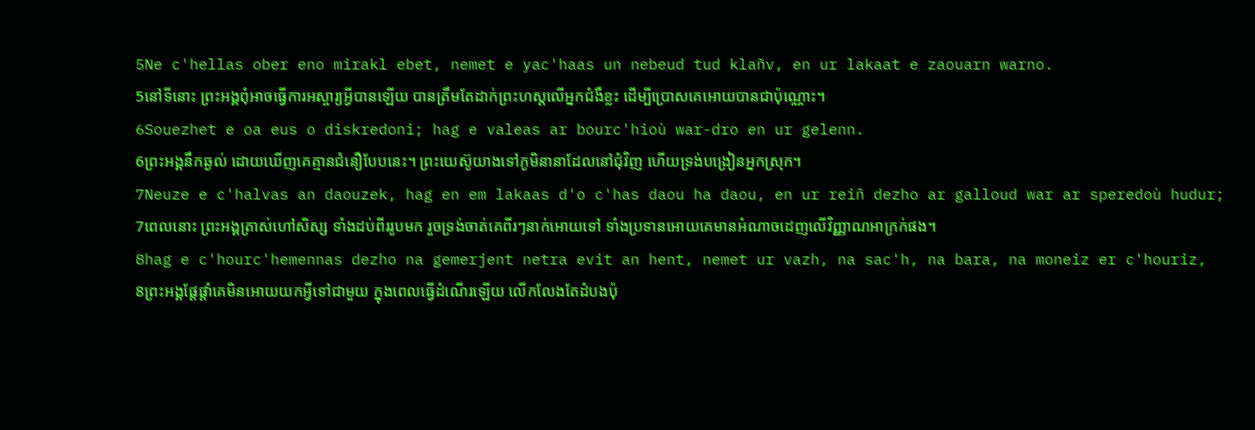5Ne c'hellas ober eno mirakl ebet, nemet e yac'haas un nebeud tud klañv, en ur lakaat e zaouarn warno.
5នៅទីនោះ ព្រះអង្គពុំអាចធ្វើការអស្ចារ្យអ្វីបានឡើយ បានត្រឹមតែដាក់ព្រះហស្ដលើអ្នកជំងឺខ្លះ ដើម្បីប្រោសគេអោយបានជាប៉ុណ្ណោះ។
6Souezhet e oa eus o diskredoni; hag e valeas ar bourc'hioù war-dro en ur gelenn.
6ព្រះអង្គនឹកឆ្ងល់ ដោយឃើញគេគ្មានជំនឿបែបនេះ។ ព្រះយេស៊ូយាងទៅភូមិនានាដែលនៅជុំវិញ ហើយទ្រង់បង្រៀនអ្នកស្រុក។
7Neuze e c'halvas an daouzek, hag en em lakaas d'o c'has daou ha daou, en ur reiñ dezho ar galloud war ar speredoù hudur;
7ពេលនោះ ព្រះអង្គត្រាស់ហៅសិស្ស ទាំងដប់ពីររូបមក រួចទ្រង់ចាត់គេពីរៗនាក់អោយទៅ ទាំងប្រទានអោយគេមានអំណាចដេញលើវិញ្ញាណអាក្រក់ផង។
8hag e c'hourc'hemennas dezho na gemerjent netra evit an hent, nemet ur vazh, na sac'h, na bara, na moneiz er c'houriz,
8ព្រះអង្គផ្ដែផ្ដាំគេមិនអោយយកអ្វីទៅជាមួយ ក្នុងពេលធ្វើដំណើរឡើយ លើកលែងតែដំបងប៉ុ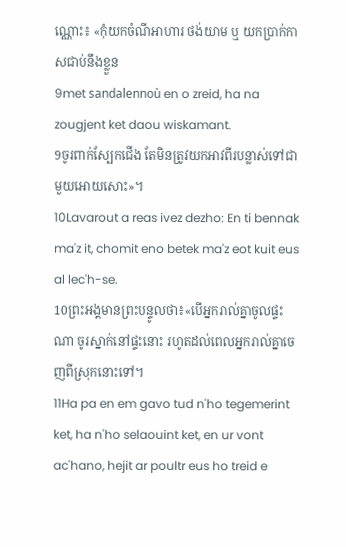ណ្ណោះ៖ «កុំយកចំណីអាហារ ថង់យាម ឬ យកប្រាក់កាសជាប់នឹងខ្លួន
9met sandalennoù en o zreid, ha na zougjent ket daou wiskamant.
9ចូរពាក់ស្បែកជើង តែមិនត្រូវយកអាវពីរបន្លាស់ទៅជាមួយអោយសោះ»។
10Lavarout a reas ivez dezho: En ti bennak ma'z it, chomit eno betek ma'z eot kuit eus al lec'h-se.
10ព្រះអង្គមានព្រះបន្ទូលថា៖«បើអ្នករាល់គ្នាចូលផ្ទះណា ចូរស្នាក់នៅផ្ទះនោះ រហូតដល់ពេលអ្នករាល់គ្នាចេញពីស្រុកនោះទៅ។
11Ha pa en em gavo tud n'ho tegemerint ket, ha n'ho selaouint ket, en ur vont ac'hano, hejit ar poultr eus ho treid e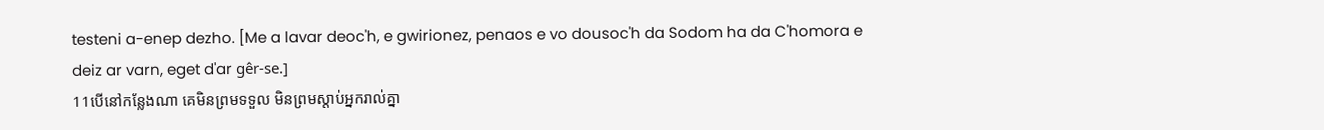testeni a-enep dezho. [Me a lavar deoc'h, e gwirionez, penaos e vo dousoc'h da Sodom ha da C'homora e deiz ar varn, eget d'ar gêr-se.]
11បើនៅកន្លែងណា គេមិនព្រមទទួល មិនព្រមស្ដាប់អ្នករាល់គ្នា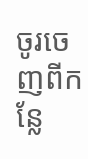ចូរចេញពីកន្លែ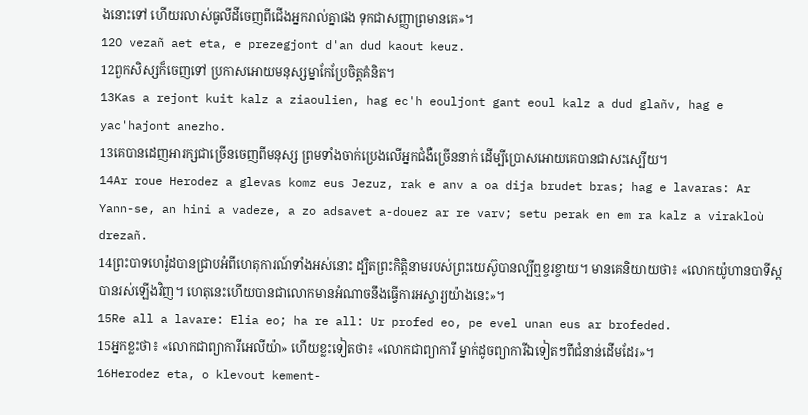ងនោះទៅ ហើយរលាស់ធូលីដីចេញពីជើងអ្នករាល់គ្នាផង ទុកជាសញ្ញាព្រមានគេ»។
12O vezañ aet eta, e prezegjont d'an dud kaout keuz.
12ពួកសិស្សក៏ចេញទៅ ប្រកាសអោយមនុស្សម្នាកែប្រែចិត្ដគំនិត។
13Kas a rejont kuit kalz a ziaoulien, hag ec'h eouljont gant eoul kalz a dud glañv, hag e yac'hajont anezho.
13គេបានដេញអារក្សជាច្រើនចេញពីមនុស្ស ព្រមទាំងចាក់ប្រេងលើអ្នកជំងឺច្រើននាក់ ដើម្បីប្រោសអោយគេបានជាសះស្បើយ។
14Ar roue Herodez a glevas komz eus Jezuz, rak e anv a oa dija brudet bras; hag e lavaras: Ar Yann-se, an hini a vadeze, a zo adsavet a-douez ar re varv; setu perak en em ra kalz a virakloù drezañ.
14ព្រះបាទហេរ៉ូដបានជ្រាបអំពីហេតុការណ៍ទាំងអស់នោះ ដ្បិតព្រះកិត្ដិនាមរបស់ព្រះយេស៊ូបានល្បីឮខ្ចរខ្ចាយ។ មានគេនិយាយថា៖ «លោកយ៉ូហានបាទីស្ដបានរស់ឡើងវិញ។ ហេតុនេះហើយបានជាលោកមានអំណាចនឹងធ្វើការអស្ចារ្យយ៉ាងនេះ»។
15Re all a lavare: Elia eo; ha re all: Ur profed eo, pe evel unan eus ar brofeded.
15អ្នកខ្លះថា៖ «លោកជាព្យាការីអេលីយ៉ា» ហើយខ្លះទៀតថា៖ «លោកជាព្យាការី ម្នាក់ដូចព្យាការីឯទៀតៗពីជំនាន់ដើមដែរ»។
16Herodez eta, o klevout kement-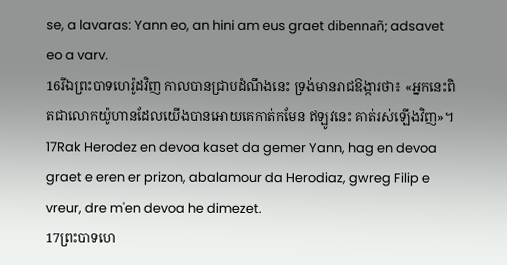se, a lavaras: Yann eo, an hini am eus graet dibennañ; adsavet eo a varv.
16រីឯព្រះបាទហេរ៉ូដវិញ កាលបានជ្រាបដំណឹងនេះ ទ្រង់មានរាជឱង្ការថា៖ «អ្នកនេះពិតជាលោកយ៉ូហានដែលយើងបានអោយគេកាត់កមែន ឥឡូវនេះ គាត់រស់ឡើងវិញ»។
17Rak Herodez en devoa kaset da gemer Yann, hag en devoa graet e eren er prizon, abalamour da Herodiaz, gwreg Filip e vreur, dre m'en devoa he dimezet.
17ព្រះបាទហេ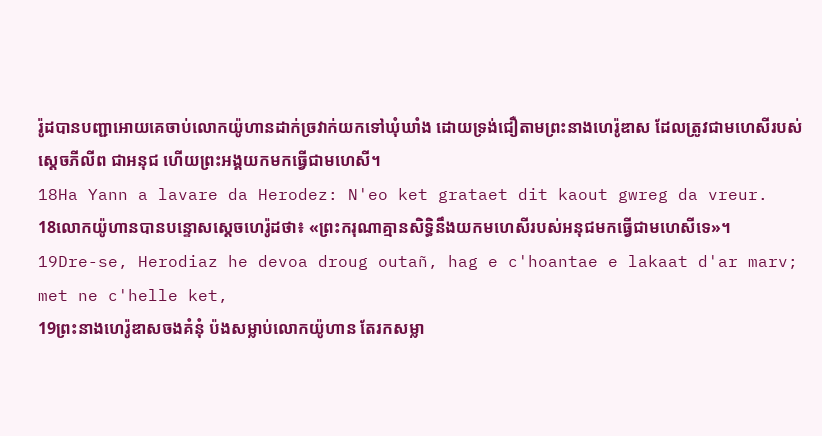រ៉ូដបានបញ្ជាអោយគេចាប់លោកយ៉ូហានដាក់ច្រវាក់យកទៅឃុំឃាំង ដោយទ្រង់ជឿតាមព្រះនាងហេរ៉ូឌាស ដែលត្រូវជាមហេសីរបស់ស្ដេចភីលីព ជាអនុជ ហើយព្រះអង្គយកមកធ្វើជាមហេសី។
18Ha Yann a lavare da Herodez: N'eo ket grataet dit kaout gwreg da vreur.
18លោកយ៉ូហានបានបន្ទោសស្ដេចហេរ៉ូដថា៖ «ព្រះករុណាគ្មានសិទ្ធិនឹងយកមហេសីរបស់អនុជមកធ្វើជាមហេសីទេ»។
19Dre-se, Herodiaz he devoa droug outañ, hag e c'hoantae e lakaat d'ar marv; met ne c'helle ket,
19ព្រះនាងហេរ៉ូឌាសចងគំនុំ ប៉ងសម្លាប់លោកយ៉ូហាន តែរកសម្លា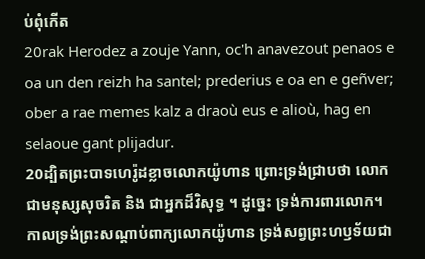ប់ពុំកើត
20rak Herodez a zouje Yann, oc'h anavezout penaos e oa un den reizh ha santel; prederius e oa en e geñver; ober a rae memes kalz a draoù eus e alioù, hag en selaoue gant plijadur.
20ដ្បិតព្រះបាទហេរ៉ូដខ្លាចលោកយ៉ូហាន ព្រោះទ្រង់ជ្រាបថា លោកជាមនុស្សសុចរិត និង ជាអ្នកដ៏វិសុទ្ធ ។ ដូច្នេះ ទ្រង់ការពារលោក។ កាលទ្រង់ព្រះសណ្ដាប់ពាក្យលោកយ៉ូហាន ទ្រង់សព្វព្រះហឫទ័យជា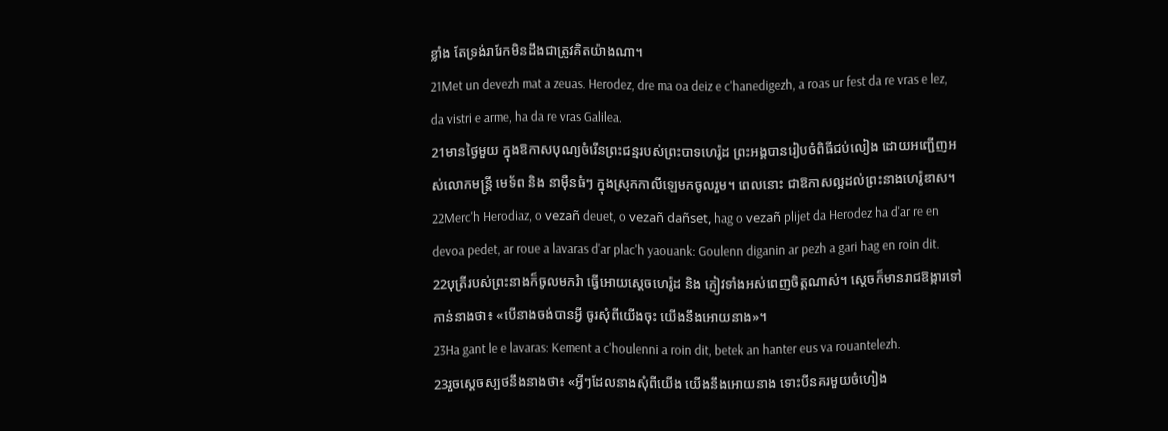ខ្លាំង តែទ្រង់រារែកមិនដឹងជាត្រូវគិតយ៉ាងណា។
21Met un devezh mat a zeuas. Herodez, dre ma oa deiz e c'hanedigezh, a roas ur fest da re vras e lez, da vistri e arme, ha da re vras Galilea.
21មានថ្ងៃមួយ ក្នុងឱកាសបុណ្យចំរើនព្រះជន្មរបស់ព្រះបាទហេរ៉ូដ ព្រះអង្គបានរៀបចំពិធីជប់លៀង ដោយអញ្ជើញអស់លោកមន្ដ្រី មេទ័ព និង នាម៉ឺនធំៗ ក្នុងស្រុកកាលីឡេមកចូលរួម។ ពេលនោះ ជាឱកាសល្អដល់ព្រះនាងហេរ៉ូឌាស។
22Merc'h Herodiaz, o vezañ deuet, o vezañ dañset, hag o vezañ plijet da Herodez ha d'ar re en devoa pedet, ar roue a lavaras d'ar plac'h yaouank: Goulenn diganin ar pezh a gari hag en roin dit.
22បុត្រីរបស់ព្រះនាងក៏ចូលមករំា ធ្វើអោយស្ដេចហេរ៉ូដ និង ភ្ញៀវទាំងអស់ពេញចិត្ដណាស់។ ស្ដេចក៏មានរាជឱង្ការទៅកាន់នាងថា៖ «បើនាងចង់បានអ្វី ចូរសុំពីយើងចុះ យើងនឹងអោយនាង»។
23Ha gant le e lavaras: Kement a c'houlenni a roin dit, betek an hanter eus va rouantelezh.
23រួចស្ដេចស្បថនឹងនាងថា៖ «អ្វីៗដែលនាងសុំពីយើង យើងនឹងអោយនាង ទោះបីនគរមួយចំហៀង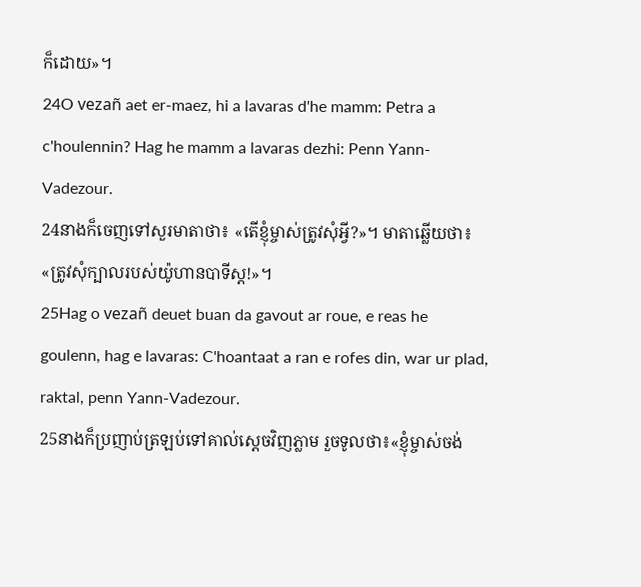ក៏ដោយ»។
24O vezañ aet er-maez, hi a lavaras d'he mamm: Petra a c'houlennin? Hag he mamm a lavaras dezhi: Penn Yann-Vadezour.
24នាងក៏ចេញទៅសួរមាតាថា៖ «តើខ្ញុំម្ចាស់ត្រូវសុំអ្វី?»។ មាតាឆ្លើយថា៖ «ត្រូវសុំក្បាលរបស់យ៉ូហានបាទីស្ដ!»។
25Hag o vezañ deuet buan da gavout ar roue, e reas he goulenn, hag e lavaras: C'hoantaat a ran e rofes din, war ur plad, raktal, penn Yann-Vadezour.
25នាងក៏ប្រញាប់ត្រឡប់ទៅគាល់ស្ដេចវិញភ្លាម រួចទូលថា៖«ខ្ញុំម្ចាស់ចង់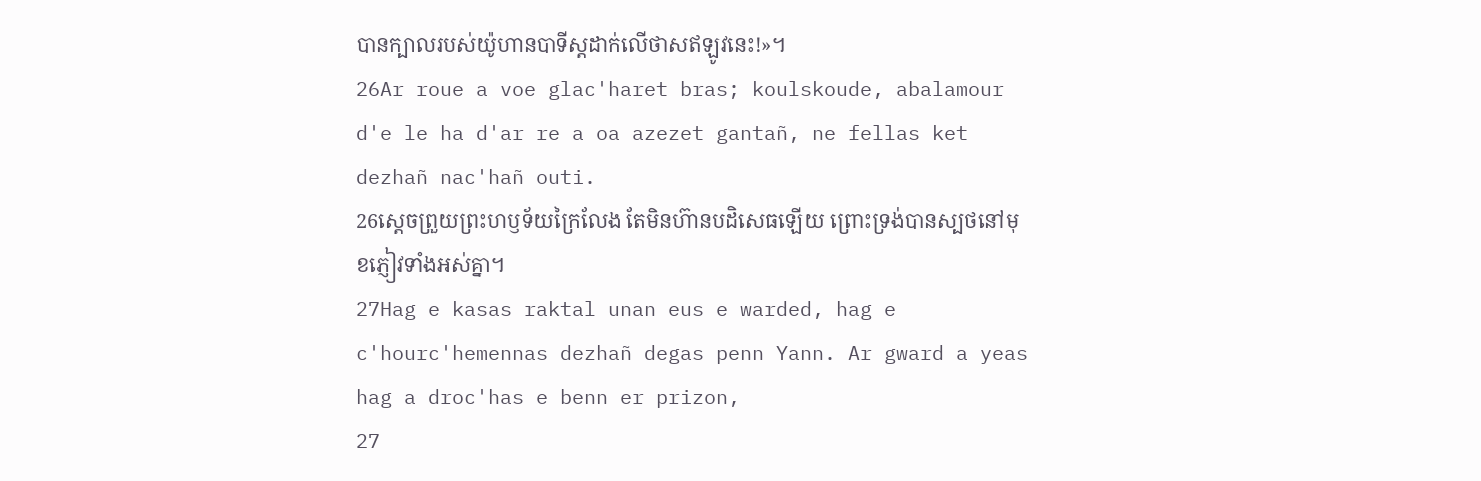បានក្បាលរបស់យ៉ូហានបាទីស្ដដាក់លើថាសឥឡូវនេះ!»។
26Ar roue a voe glac'haret bras; koulskoude, abalamour d'e le ha d'ar re a oa azezet gantañ, ne fellas ket dezhañ nac'hañ outi.
26ស្ដេចព្រួយព្រះហឫទ័យក្រៃលែង តែមិនហ៊ានបដិសេធឡើយ ព្រោះទ្រង់បានស្បថនៅមុខភ្ញៀវទាំងអស់គ្នា។
27Hag e kasas raktal unan eus e warded, hag e c'hourc'hemennas dezhañ degas penn Yann. Ar gward a yeas hag a droc'has e benn er prizon,
27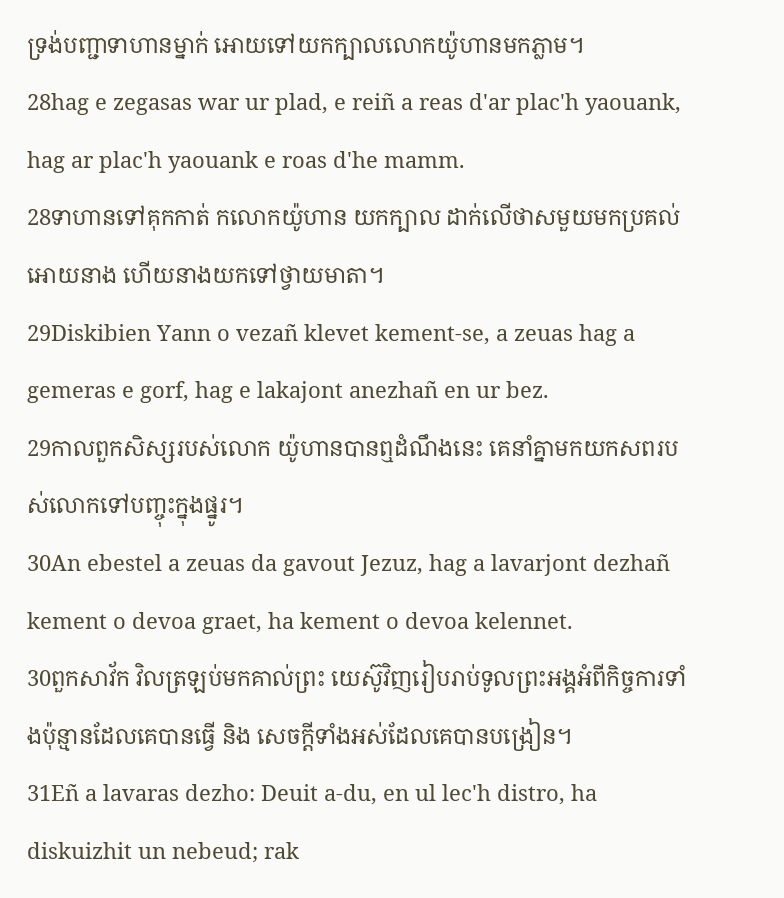ទ្រង់បញ្ជាទាហានម្នាក់ អោយទៅយកក្បាលលោកយ៉ូហានមកភ្លាម។
28hag e zegasas war ur plad, e reiñ a reas d'ar plac'h yaouank, hag ar plac'h yaouank e roas d'he mamm.
28ទាហានទៅគុកកាត់ កលោកយ៉ូហាន យកក្បាល ដាក់លើថាសមួយមកប្រគល់អោយនាង ហើយនាងយកទៅថ្វាយមាតា។
29Diskibien Yann o vezañ klevet kement-se, a zeuas hag a gemeras e gorf, hag e lakajont anezhañ en ur bez.
29កាលពួកសិស្សរបស់លោក យ៉ូហានបានឮដំណឹងនេះ គេនាំគ្នាមកយកសពរបស់លោកទៅបញ្ចុះក្នុងផ្នូរ។
30An ebestel a zeuas da gavout Jezuz, hag a lavarjont dezhañ kement o devoa graet, ha kement o devoa kelennet.
30ពួកសាវ័ក វិលត្រឡប់មកគាល់ព្រះ យេស៊ូវិញរៀបរាប់ទូលព្រះអង្គអំពីកិច្ចការទាំងប៉ុន្មានដែលគេបានធ្វើ និង សេចក្ដីទាំងអស់ដែលគេបានបង្រៀន។
31Eñ a lavaras dezho: Deuit a-du, en ul lec'h distro, ha diskuizhit un nebeud; rak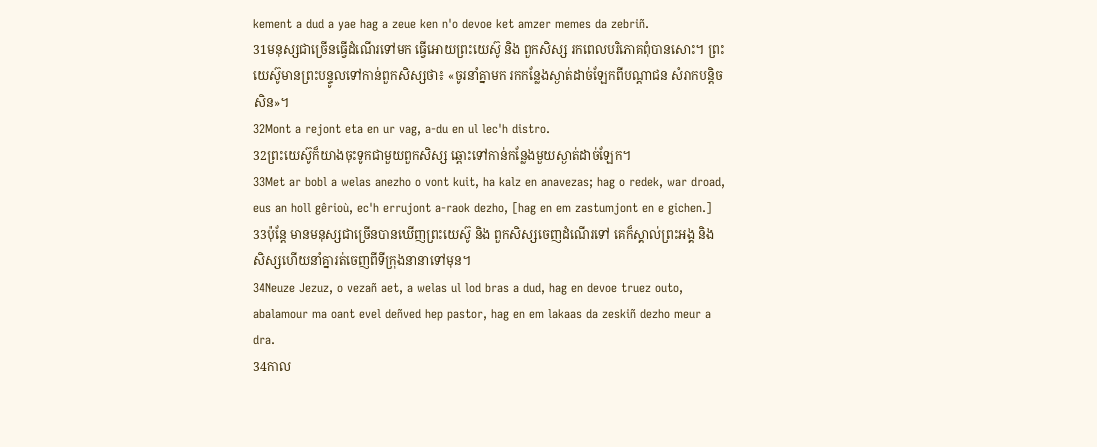kement a dud a yae hag a zeue ken n'o devoe ket amzer memes da zebriñ.
31មនុស្សជាច្រើនធ្វើដំណើរទៅមក ធ្វើអោយព្រះយេស៊ូ និង ពួកសិស្ស រកពេលបរិភោគពុំបានសោះ។ ព្រះយេស៊ូមានព្រះបន្ទូលទៅកាន់ពួកសិស្សថា៖ «ចូរនាំគ្នាមក រកកន្លែងស្ងាត់ដាច់ឡែកពីបណ្ដាជន សំរាកបន្ដិចសិន»។
32Mont a rejont eta en ur vag, a-du en ul lec'h distro.
32ព្រះយេស៊ូក៏យាងចុះទូកជាមួយពួកសិស្ស ឆ្ពោះទៅកាន់កន្លែងមួយស្ងាត់ដាច់ឡែក។
33Met ar bobl a welas anezho o vont kuit, ha kalz en anavezas; hag o redek, war droad, eus an holl gêrioù, ec'h errujont a-raok dezho, [hag en em zastumjont en e gichen.]
33ប៉ុន្ដែ មានមនុស្សជាច្រើនបានឃើញព្រះយេស៊ូ និង ពួកសិស្សចេញដំណើរទៅ គេក៏ស្គាល់ព្រះអង្គ និង សិស្សហើយនាំគ្នារត់ចេញពីទីក្រុងនានាទៅមុន។
34Neuze Jezuz, o vezañ aet, a welas ul lod bras a dud, hag en devoe truez outo, abalamour ma oant evel deñved hep pastor, hag en em lakaas da zeskiñ dezho meur a dra.
34កាល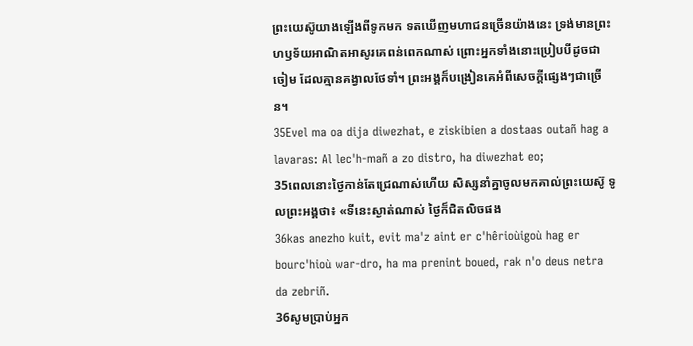ព្រះយេស៊ូយាងឡើងពីទូកមក ទតឃើញមហាជនច្រើនយ៉ាងនេះ ទ្រង់មានព្រះហឫទ័យអាណិតអាសូរគេពន់ពេកណាស់ ព្រោះអ្នកទាំងនោះប្រៀបបីដូចជាចៀម ដែលគ្មានគង្វាលថែទាំ។ ព្រះអង្គក៏បង្រៀនគេអំពីសេចក្ដីផ្សេងៗជាច្រើន។
35Evel ma oa dija diwezhat, e ziskibien a dostaas outañ hag a lavaras: Al lec'h-mañ a zo distro, ha diwezhat eo;
35ពេលនោះថ្ងៃកាន់តែជ្រេណាស់ហើយ សិស្សនាំគ្នាចូលមកគាល់ព្រះយេស៊ូ ទូលព្រះអង្គថា៖ «ទីនេះស្ងាត់ណាស់ ថ្ងៃក៏ជិតលិចផង
36kas anezho kuit, evit ma'z aint er c'hêrioùigoù hag er bourc'hioù war-dro, ha ma prenint boued, rak n'o deus netra da zebriñ.
36សូមប្រាប់អ្នក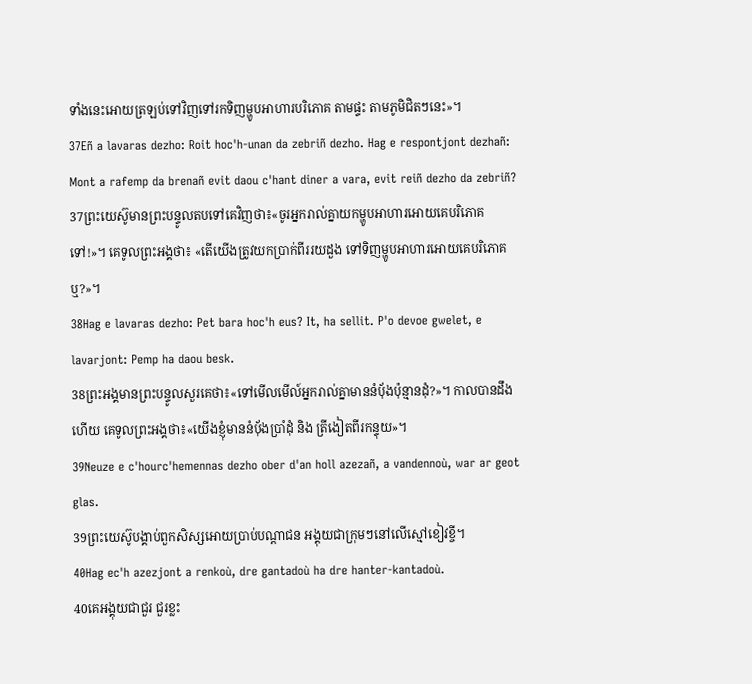ទាំងនេះអោយត្រឡប់ទៅវិញទៅរកទិញម្ហូបអាហារបរិភោគ តាមផ្ទះ តាមភូមិជិតៗនេះ»។
37Eñ a lavaras dezho: Roit hoc'h-unan da zebriñ dezho. Hag e respontjont dezhañ: Mont a rafemp da brenañ evit daou c'hant diner a vara, evit reiñ dezho da zebriñ?
37ព្រះយេស៊ូមានព្រះបន្ទូលតបទៅគេវិញថា៖«ចូរអ្នករាល់គ្នាយកម្ហូបអាហារអោយគេបរិភោគទៅ!»។ គេទូលព្រះអង្គថា៖ «តើយើងត្រូវយកប្រាក់ពីររយដួង ទៅទិញម្ហូបអាហារអោយគេបរិភោគឬ?»។
38Hag e lavaras dezho: Pet bara hoc'h eus? It, ha sellit. P'o devoe gwelet, e lavarjont: Pemp ha daou besk.
38ព្រះអង្គមានព្រះបន្ទូលសួរគេថា៖«ទៅមើលមើល៍អ្នករាល់គ្នាមាននំបុ័ងប៉ុន្មានដុំ?»។ កាលបានដឹងហើយ គេទូលព្រះអង្គថា៖«យើងខ្ញុំមាននំបុ័ងប្រាំដុំ និង ត្រីងៀតពីរកន្ទុយ»។
39Neuze e c'hourc'hemennas dezho ober d'an holl azezañ, a vandennoù, war ar geot glas.
39ព្រះយេស៊ូបង្គាប់ពួកសិស្សអោយប្រាប់បណ្ដាជន អង្គុយជាក្រុមៗនៅលើស្មៅខៀវខ្ចី។
40Hag ec'h azezjont a renkoù, dre gantadoù ha dre hanter-kantadoù.
40គេអង្គុយជាជួរ ជួរខ្លះ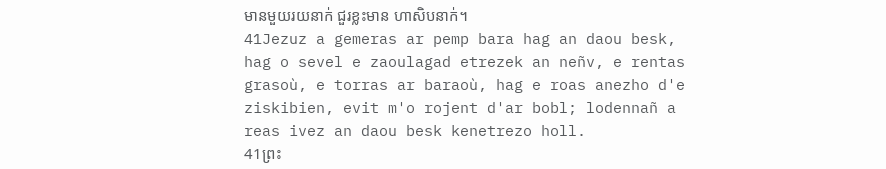មានមួយរយនាក់ ជួរខ្លះមាន ហាសិបនាក់។
41Jezuz a gemeras ar pemp bara hag an daou besk, hag o sevel e zaoulagad etrezek an neñv, e rentas grasoù, e torras ar baraoù, hag e roas anezho d'e ziskibien, evit m'o rojent d'ar bobl; lodennañ a reas ivez an daou besk kenetrezo holl.
41ព្រះ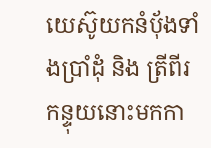យេស៊ូយកនំបុ័ងទាំងប្រាំដុំ និង ត្រីពីរកន្ទុយនោះមកកា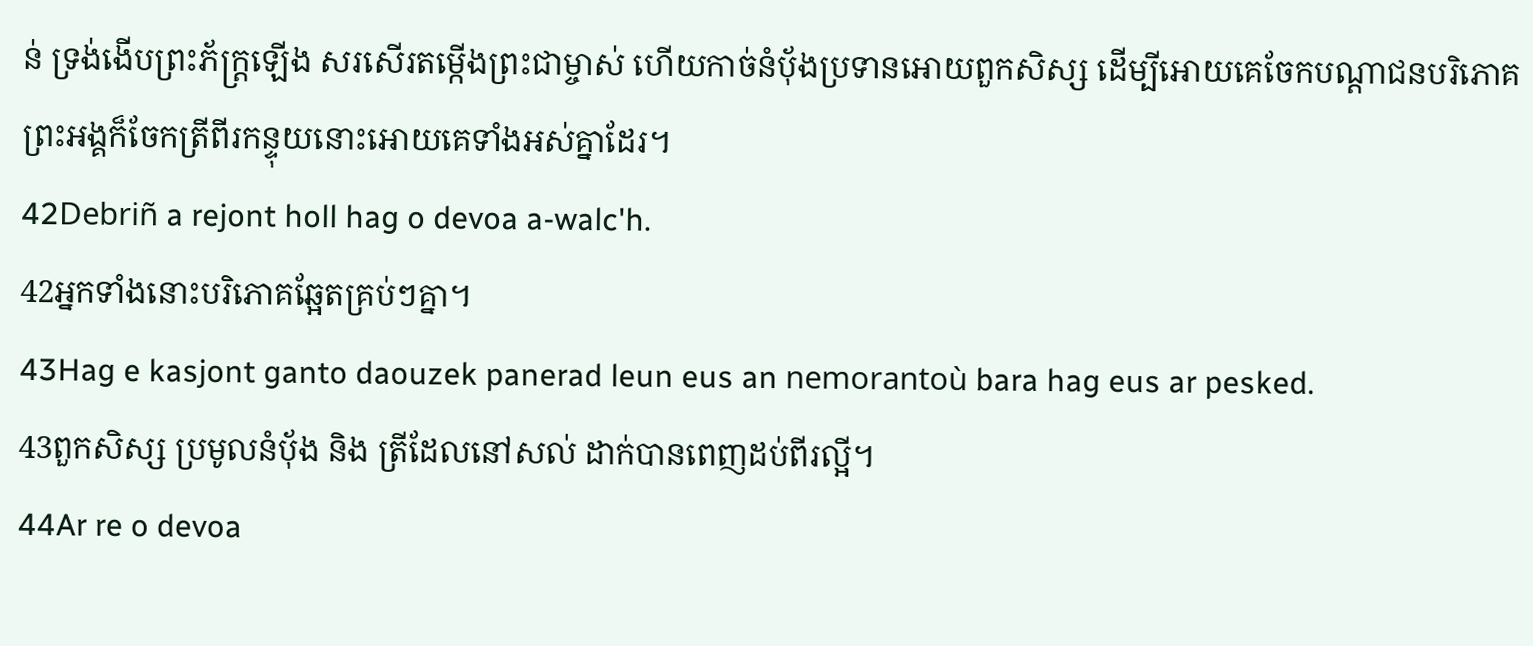ន់ ទ្រង់ងើបព្រះភ័ក្ដ្រឡើង សរសើរតម្កើងព្រះជាម្ចាស់ ហើយកាច់នំបុ័ងប្រទានអោយពួកសិស្ស ដើម្បីអោយគេចែកបណ្ដាជនបរិភោគ ព្រះអង្គក៏ចែកត្រីពីរកន្ទុយនោះអោយគេទាំងអស់គ្នាដែរ។
42Debriñ a rejont holl hag o devoa a-walc'h.
42អ្នកទាំងនោះបរិភោគឆ្អែតគ្រប់ៗគ្នា។
43Hag e kasjont ganto daouzek panerad leun eus an nemorantoù bara hag eus ar pesked.
43ពួកសិស្ស ប្រមូលនំបុ័ង និង ត្រីដែលនៅសល់ ដាក់បានពេញដប់ពីរល្អី។
44Ar re o devoa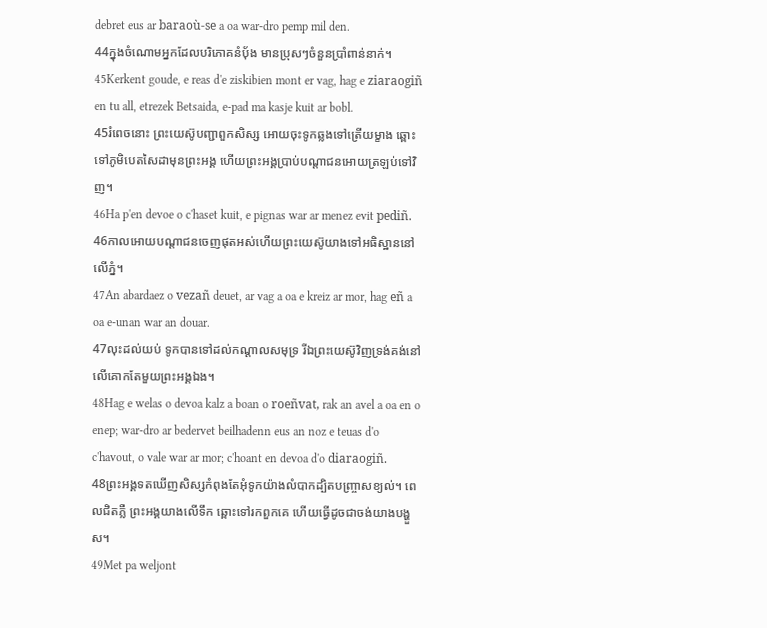debret eus ar baraoù-se a oa war-dro pemp mil den.
44ក្នុងចំណោមអ្នកដែលបរិភោគនំបុ័ង មានប្រុសៗចំនួនប្រាំពាន់នាក់។
45Kerkent goude, e reas d'e ziskibien mont er vag, hag e ziaraogiñ en tu all, etrezek Betsaida, e-pad ma kasje kuit ar bobl.
45រំពេចនោះ ព្រះយេស៊ូបញ្ជាពួកសិស្ស អោយចុះទូកឆ្លងទៅត្រើយម្ខាង ឆ្ពោះទៅភូមិបេតសៃដាមុនព្រះអង្គ ហើយព្រះអង្គប្រាប់បណ្ដាជនអោយត្រឡប់ទៅវិញ។
46Ha p'en devoe o c'haset kuit, e pignas war ar menez evit pediñ.
46កាលអោយបណ្ដាជនចេញផុតអស់ហើយព្រះយេស៊ូយាងទៅអធិស្ឋាននៅលើភ្នំ។
47An abardaez o vezañ deuet, ar vag a oa e kreiz ar mor, hag eñ a oa e-unan war an douar.
47លុះដល់យប់ ទូកបានទៅដល់កណ្ដាលសមុទ្រ រីឯព្រះយេស៊ូវិញទ្រង់គង់នៅលើគោកតែមួយព្រះអង្គឯង។
48Hag e welas o devoa kalz a boan o roeñvat, rak an avel a oa en o enep; war-dro ar bedervet beilhadenn eus an noz e teuas d'o c'havout, o vale war ar mor; c'hoant en devoa d'o diaraogiñ.
48ព្រះអង្គទតឃើញសិស្សកំពុងតែអុំទូកយ៉ាងលំបាកដ្បិតបញ្ច្រាសខ្យល់។ ពេលជិតភ្លឺ ព្រះអង្គយាងលើទឹក ឆ្ពោះទៅរកពួកគេ ហើយធ្វើដូចជាចង់យាងបង្ហួស។
49Met pa weljont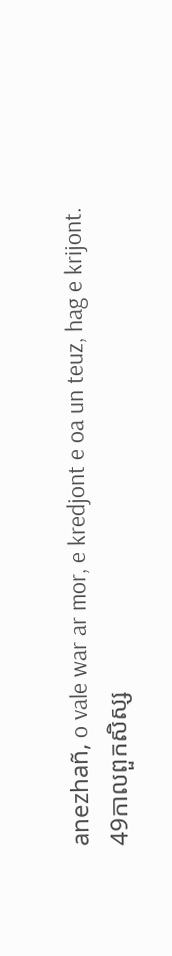anezhañ, o vale war ar mor, e kredjont e oa un teuz, hag e krijont.
49កាលពួកសិស្ស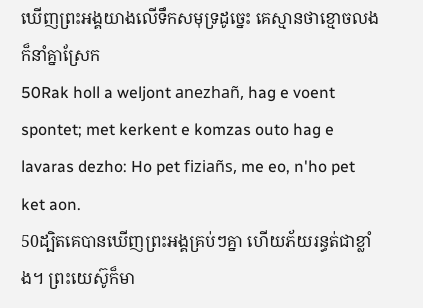ឃើញព្រះអង្គយាងលើទឹកសមុទ្រដូច្នេះ គេស្មានថាខ្មោចលងក៏នាំគ្នាស្រែក
50Rak holl a weljont anezhañ, hag e voent spontet; met kerkent e komzas outo hag e lavaras dezho: Ho pet fiziañs, me eo, n'ho pet ket aon.
50ដ្បិតគេបានឃើញព្រះអង្គគ្រប់ៗគ្នា ហើយភ័យរន្ធត់ជាខ្លាំង។ ព្រះយេស៊ូក៏មា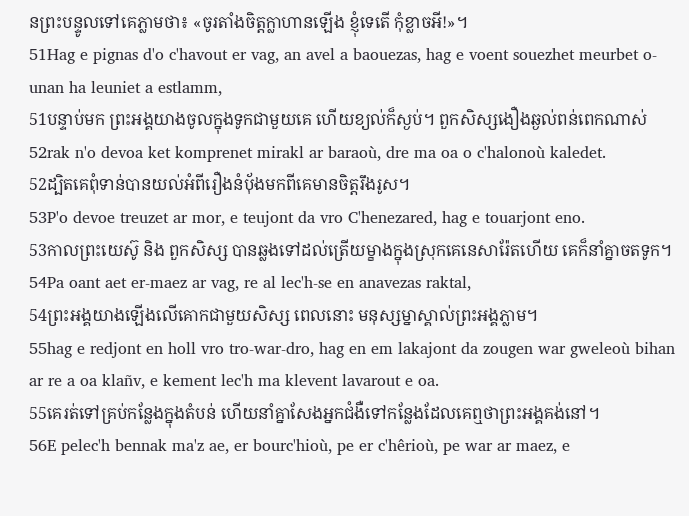នព្រះបន្ទូលទៅគេភ្លាមថា៖ «ចូរតាំងចិត្ដក្លាហានឡើង ខ្ញុំទេតើ កុំខ្លាចអី!»។
51Hag e pignas d'o c'havout er vag, an avel a baouezas, hag e voent souezhet meurbet o-unan ha leuniet a estlamm,
51បន្ទាប់មក ព្រះអង្គយាងចូលក្នុងទូកជាមួយគេ ហើយខ្យល់ក៏ស្ងប់។ ពួកសិស្សងឿងឆ្ងល់ពន់ពេកណាស់
52rak n'o devoa ket komprenet mirakl ar baraoù, dre ma oa o c'halonoù kaledet.
52ដ្បិតគេពុំទាន់បានយល់អំពីរឿងនំបុ័ងមកពីគេមានចិត្ដរឹងរូស។
53P'o devoe treuzet ar mor, e teujont da vro C'henezared, hag e touarjont eno.
53កាលព្រះយេស៊ូ និង ពួកសិស្ស បានឆ្លងទៅដល់ត្រើយម្ខាងក្នុងស្រុកគេនេសារ៉ែតហើយ គេក៏នាំគ្នាចតទូក។
54Pa oant aet er-maez ar vag, re al lec'h-se en anavezas raktal,
54ព្រះអង្គយាងឡើងលើគោកជាមួយសិស្ស ពេលនោះ មនុស្សម្នាស្គាល់ព្រះអង្គភ្លាម។
55hag e redjont en holl vro tro-war-dro, hag en em lakajont da zougen war gweleoù bihan ar re a oa klañv, e kement lec'h ma klevent lavarout e oa.
55គេរត់ទៅគ្រប់កន្លែងក្នុងតំបន់ ហើយនាំគ្នាសែងអ្នកជំងឺទៅកន្លែងដែលគេឮថាព្រះអង្គគង់នៅ។
56E pelec'h bennak ma'z ae, er bourc'hioù, pe er c'hêrioù, pe war ar maez, e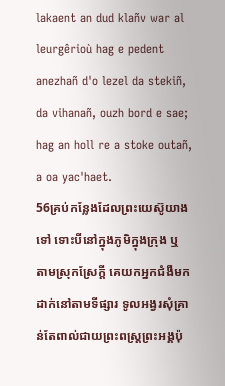lakaent an dud klañv war al leurgêrioù hag e pedent anezhañ d'o lezel da stekiñ, da vihanañ, ouzh bord e sae; hag an holl re a stoke outañ, a oa yac'haet.
56គ្រប់កន្លែងដែលព្រះយេស៊ូយាងទៅ ទោះបីនៅក្នុងភូមិក្នុងក្រុង ឬ តាមស្រុកស្រែក្ដី គេយកអ្នកជំងឺមកដាក់នៅតាមទីផ្សារ ទូលអង្វរសុំគ្រាន់តែពាល់ជាយព្រះពស្ដ្រព្រះអង្គប៉ុ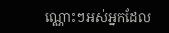ណ្ណោះៗអស់អ្នកដែល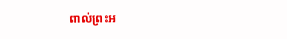ពាល់ព្រះអ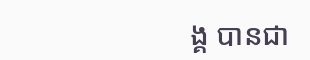ង្គ បានជា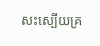សះស្បើយគ្រ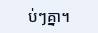ប់ៗគ្នា។